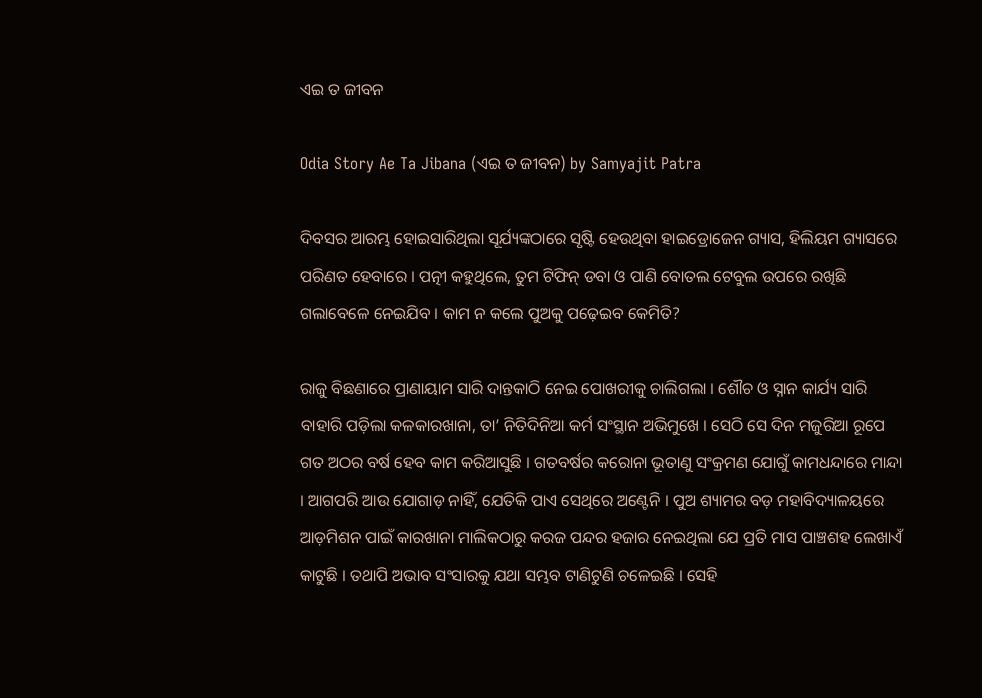ଏଇ ତ ଜୀବନ

Odia Story Ae Ta Jibana (ଏଇ ତ ଜୀବନ) by Samyajit Patra

ଦିବସର ଆରମ୍ଭ ହୋଇସାରିଥିଲା ସୂର୍ଯ୍ୟଙ୍କଠାରେ ସୃଷ୍ଟି ହେଉଥିବା ହାଇଡ୍ରୋଜେନ ଗ୍ୟାସ, ହିଲିୟମ ଗ୍ୟାସରେ ପରିଣତ ହେବାରେ । ପତ୍ନୀ କହୁଥିଲେ, ତୁମ ଟିଫିନ୍ ଡବା ଓ ପାଣି ବୋତଲ ଟେବୁଲ ଉପରେ ରଖିଛି ଗଲାବେଳେ ନେଇଯିବ । କାମ ନ କଲେ ପୁଅକୁ ପଢ଼େଇବ କେମିତି?

ରାଜୁ ବିଛଣାରେ ପ୍ରାଣାୟାମ ସାରି ଦାନ୍ତକାଠି ନେଇ ପୋଖରୀକୁ ଚାଲିଗଲା । ଶୌଚ ଓ ସ୍ନାନ କାର୍ଯ୍ୟ ସାରି ବାହାରି ପଡ଼ିଲା କଳକାରଖାନା, ତା’ ନିତିଦିନିଆ କର୍ମ ସଂସ୍ଥାନ ଅଭିମୁଖେ । ସେଠି ସେ ଦିନ ମଜୁରିଆ ରୂପେ ଗତ ଅଠର ବର୍ଷ ହେବ କାମ କରିଆସୁଛି । ଗତବର୍ଷର କରୋନା ଭୂତାଣୁ ସଂକ୍ରମଣ ଯୋଗୁଁ କାମଧନ୍ଦାରେ ମାନ୍ଦା । ଆଗପରି ଆଉ ଯୋଗାଡ଼ ନାହିଁ, ଯେତିକି ପାଏ ସେଥିରେ ଅଣ୍ଟେନି । ପୁଅ ଶ୍ୟାମର ବଡ଼ ମହାବିଦ୍ୟାଳୟରେ ଆଡ଼ମିଶନ ପାଇଁ କାରଖାନା ମାଲିକଠାରୁ କରଜ ପନ୍ଦର ହଜାର ନେଇଥିଲା ଯେ ପ୍ରତି ମାସ ପାଞ୍ଚଶହ ଲେଖାଏଁ କାଟୁଛି । ତଥାପି ଅଭାବ ସଂସାରକୁ ଯଥା ସମ୍ଭବ ଟାଣିଟୁଣି ଚଳେଇଛି । ସେହି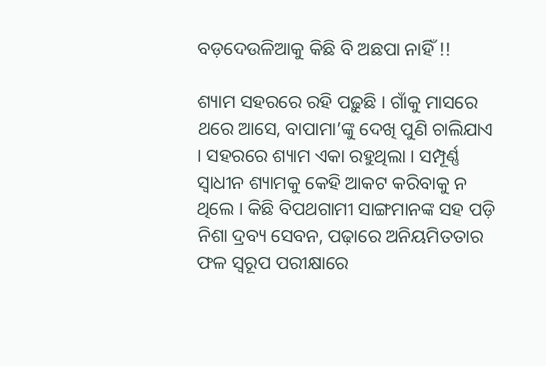ବଡ଼ଦେଉଳିଆକୁ କିଛି ବି ଅଛପା ନାହିଁ !!

ଶ୍ୟାମ ସହରରେ ରହି ପଢ଼ୁଛି । ଗାଁକୁ ମାସରେ ଥରେ ଆସେ, ବାପାମା’ଙ୍କୁ ଦେଖି ପୁଣି ଚାଲିଯାଏ । ସହରରେ ଶ୍ୟାମ ଏକା ରହୁଥିଲା । ସମ୍ପୂର୍ଣ୍ଣ ସ୍ୱାଧୀନ ଶ୍ୟାମକୁ କେହି ଆକଟ କରିବାକୁ ନ ଥିଲେ । କିଛି ବିପଥଗାମୀ ସାଙ୍ଗମାନଙ୍କ ସହ ପଡ଼ି ନିଶା ଦ୍ରବ୍ୟ ସେବନ, ପଢ଼ାରେ ଅନିୟମିତତାର ଫଳ ସ୍ୱରୂପ ପରୀକ୍ଷାରେ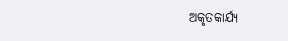ଅକୃତକାର୍ଯ୍ୟ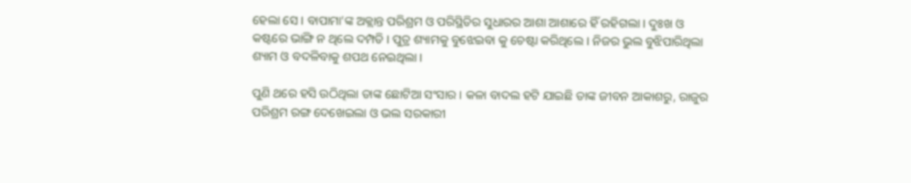ହେଲା ସେ । ବାପାମା’ଙ୍କ ଅକ୍ଲାନ୍ତ ପରିଶ୍ରମ ଓ ପରିସ୍ଥିତିର ସୁଧାରର ଆଶା ଆଶାରେ ହିଁ ରହିଗଲା । ଦୁଃଖ ଓ କଷ୍ଟରେ ଭାଙ୍ଗି ନ ଥିଲେ ଦମ୍ପତି । ପୁତ୍ର ଶ୍ୟାମକୁ ବୁଝେଇବା କୁ ଚେଷ୍ଟା କରିଥିଲେ । ନିଜର ଭୁଲ ବୁଝିପାରିଥିଲା ଶ୍ୟାମ ଓ ବଦଳିବାକୁ ଶପଥ ନେଇଥିଲା ।

ପୁଣି ଥରେ ହସି ଉଠିଥିଲା ତାଙ୍କ ଛୋଟିଆ ସଂସାର । କଳା ବାଦଲ ହଟି ଯାଇଛି ତାଙ୍କ ଜୀବନ ଆକାଶରୁ, ରାଜୁର ପରିଶ୍ରମ ରଙ୍ଗ ଦେଖେଇଲା ଓ ଭଲ ସରକାରୀ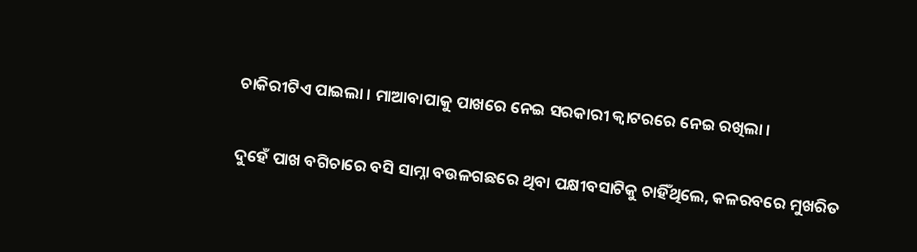ଚାକିରୀଟିଏ ପାଇଲା । ମାଆବାପାକୁ ପାଖରେ ନେଇ ସରକାରୀ କ୍ଵାଟରରେ ନେଇ ରଖିଲା ।

ଦୁହେଁ ପାଖ ବଗିଚାରେ ବସି ସାମ୍ନା ବଉଳଗଛରେ ଥିବା ପକ୍ଷୀବସାଟିକୁ ଚାହିଁଥିଲେ, କଳରବରେ ମୁଖରିତ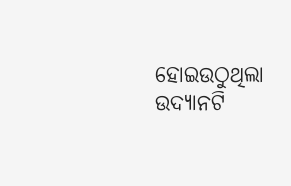ହୋଇଉଠୁଥିଲା ଉଦ୍ୟାନଟି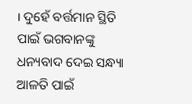। ଦୁହେଁ ବର୍ତ୍ତମାନ ସ୍ଥିତି ପାଇଁ ଭଗବାନଙ୍କୁ ଧନ୍ୟବାଦ ଦେଇ ସନ୍ଧ୍ୟା ଆଳତି ପାଇଁ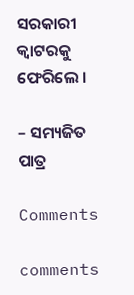ସରକାରୀ କ୍ଵାଟରକୁ ଫେରିଲେ ।

– ସମ୍ୟଜିତ ପାତ୍ର

Comments

comments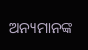ଅନ୍ୟମାନଙ୍କ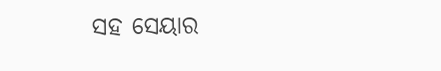ସହ ସେୟାର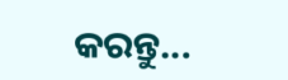କରନ୍ତୁ...